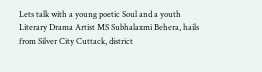Lets talk with a young poetic Soul and a youth Literary Drama Artist MS Subhalaxmi Behera, hails from Silver City Cuttack, district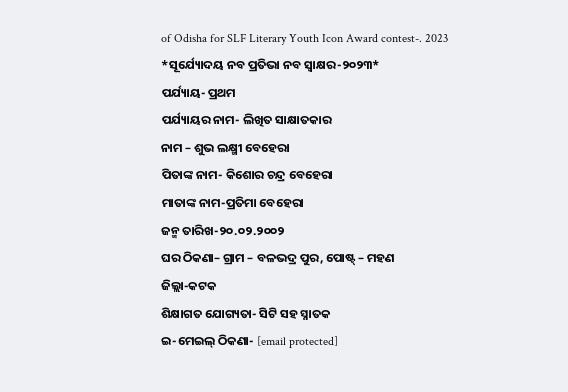of Odisha for SLF Literary Youth Icon Award contest-. 2023
*ସୂର୍ଯ୍ୟୋଦୟ ନବ ପ୍ରତିଭା ନବ ସ୍ବାକ୍ଷର-୨୦୨୩*
ପର୍ଯ୍ୟାୟ- ପ୍ରଥମ
ପର୍ଯ୍ୟାୟର ନାମ- ଲିଖିତ ସାକ୍ଷାତକାର
ନାମ – ଶୁଭ ଲକ୍ଷ୍ମୀ ବେହେରା
ପିତାଙ୍କ ନାମ- କିଶୋର ଚନ୍ଦ୍ର ବେହେରା
ମାତାଙ୍କ ନାମ-ପ୍ରତିମା ବେହେରା
ଜନ୍ମ ତାରିଖ-୨୦.୦୨.୨୦୦୨
ଘର ଠିକଣା– ଗ୍ରାମ – ବଳଭଦ୍ର ପୁର, ପୋଷ୍ଟ୍ – ମହଣ
ଜିଲ୍ଲା-କଟକ
ଶିକ୍ଷାଗତ ଯୋଗ୍ୟତା- ସିଟି ସହ ସ୍ନାତକ
ଇ-ମେଇଲ୍ ଠିକଣା- [email protected]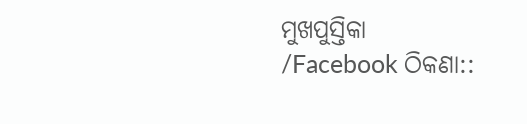ମୁଖପୁସ୍ତିକା /Facebook ଠିକଣା::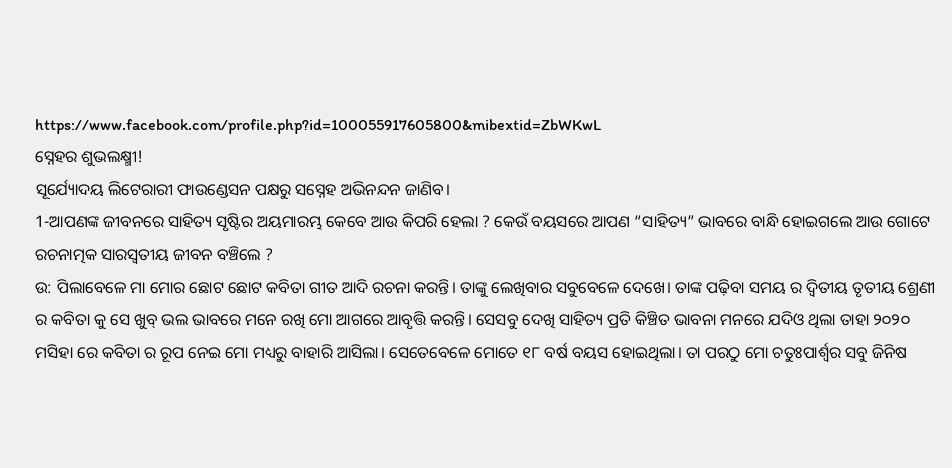https://www.facebook.com/profile.php?id=100055917605800&mibextid=ZbWKwL
ସ୍ନେହର ଶୁଭଲକ୍ଷ୍ମୀ!
ସୂର୍ଯ୍ୟୋଦୟ ଲିଟେରାରୀ ଫାଉଣ୍ଡେସନ ପକ୍ଷରୁ ସସ୍ନେହ ଅଭିନନ୍ଦନ ଜାଣିବ।
1-ଆପଣଙ୍କ ଜୀବନରେ ସାହିତ୍ୟ ସୃଷ୍ଟିର ଅୟମାରମ୍ଭ କେବେ ଆଉ କିପରି ହେଲା ? କେଉଁ ବୟସରେ ଆପଣ “ସାହିତ୍ୟ” ଭାବରେ ବାନ୍ଧି ହୋଇଗଲେ ଆଉ ଗୋଟେ ରଚନାତ୍ମକ ସାରସ୍ବତୀୟ ଜୀବନ ବଞ୍ଚିଲେ ?
ଉ: ପିଲାବେଳେ ମା ମୋର ଛୋଟ ଛୋଟ କବିତା ଗୀତ ଆଦି ରଚନା କରନ୍ତି। ତାଙ୍କୁ ଲେଖିବାର ସବୁବେଳେ ଦେଖେ। ତାଙ୍କ ପଢ଼ିବା ସମୟ ର ଦ୍ଵିତୀୟ ତୃତୀୟ ଶ୍ରେଣୀ ର କବିତା କୁ ସେ ଖୁବ୍ ଭଲ ଭାବରେ ମନେ ରଖି ମୋ ଆଗରେ ଆବୃତ୍ତି କରନ୍ତି। ସେସବୁ ଦେଖି ସାହିତ୍ୟ ପ୍ରତି କିଞ୍ଚିତ ଭାବନା ମନରେ ଯଦିଓ ଥିଲା ତାହା ୨୦୨୦ ମସିହା ରେ କବିତା ର ରୂପ ନେଇ ମୋ ମଧ୍ୟରୁ ବାହାରି ଆସିଲା। ସେତେବେଳେ ମୋତେ ୧୮ ବର୍ଷ ବୟସ ହୋଇଥିଲା। ତା ପରଠୁ ମୋ ଚତୁଃପାର୍ଶ୍ଵର ସବୁ ଜିନିଷ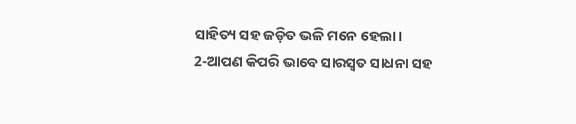ସାହିତ୍ୟ ସହ ଜଡ଼ିତ ଭଳି ମନେ ହେଲା।
2-ଆପଣ କିପରି ଭାବେ ସାରସ୍ୱତ ସାଧନା ସହ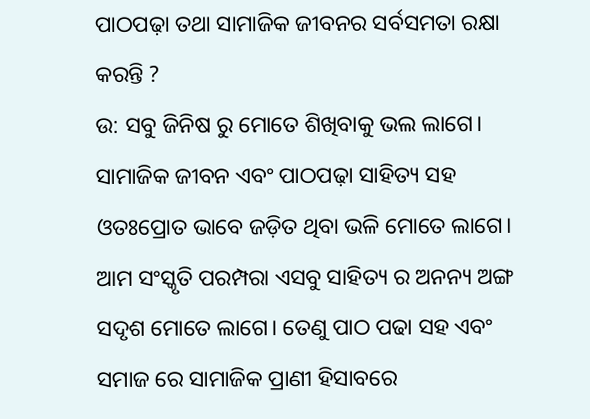ପାଠପଢ଼ା ତଥା ସାମାଜିକ ଜୀବନର ସର୍ବସମତା ରକ୍ଷା କରନ୍ତି ?
ଉ: ସବୁ ଜିନିଷ ରୁ ମୋତେ ଶିଖିବାକୁ ଭଲ ଲାଗେ। ସାମାଜିକ ଜୀବନ ଏବଂ ପାଠପଢ଼ା ସାହିତ୍ୟ ସହ ଓତଃପ୍ରୋତ ଭାବେ ଜଡ଼ିତ ଥିବା ଭଳି ମୋତେ ଲାଗେ। ଆମ ସଂସ୍କୃତି ପରମ୍ପରା ଏସବୁ ସାହିତ୍ୟ ର ଅନନ୍ୟ ଅଙ୍ଗ ସଦୃଶ ମୋତେ ଲାଗେ। ତେଣୁ ପାଠ ପଢା ସହ ଏବଂ ସମାଜ ରେ ସାମାଜିକ ପ୍ରାଣୀ ହିସାବରେ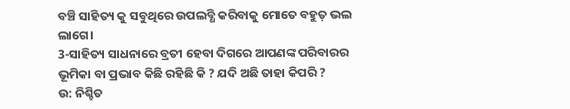ବଞ୍ଚି ସାହିତ୍ୟ କୁ ସବୁଥିରେ ଉପଲବ୍ଧି କରିବାକୁ ମୋତେ ବହୁତ୍ ଭଲ ଲାଗେ।
3-ସାହିତ୍ୟ ସାଧନାରେ ବ୍ରତୀ ହେବା ଦିଗରେ ଆପଣଙ୍କ ପରିବାରର ଭୂମିକା ବା ପ୍ରଭାବ କିଛି ରହିଛି କି ? ଯଦି ଅଛି ତାହା କିପରି ?
ଉ: ନିଶ୍ଚିତ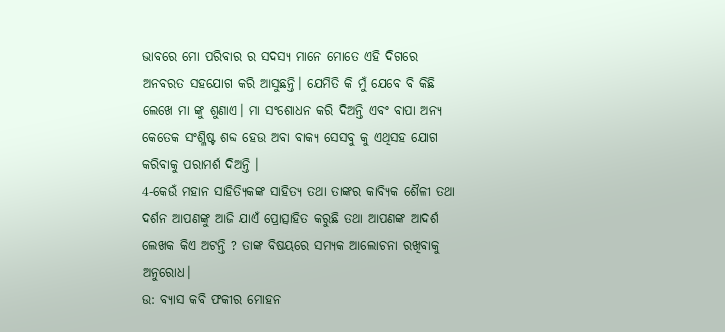ଭାବରେ ମୋ ପରିବାର ର ସଦସ୍ୟ ମାନେ ମୋତେ ଏହି ଦିଗରେ ଅନବରତ ସହଯୋଗ କରି ଆସୁଛନ୍ତି। ଯେମିତି କି ମୁଁ ଯେବେ ବି କିଛି ଲେଖେ ମା ଙ୍କୁ ଶୁଣାଏ। ମା ସଂଶୋଧନ କରି ଦିଅନ୍ତି ଏବଂ ବାପା ଅନ୍ୟ କେତେକ ସଂଶ୍ଳିଷ୍ଟ ଶବ୍ଦ ହେଉ ଅବା ବାକ୍ୟ ସେସବୁ କୁ ଏଥିସହ ଯୋଗ କରିବାକୁ ପରାମର୍ଶ ଦିଅନ୍ତି ।
4-କେଉଁ ମହାନ ସାହିତ୍ୟିକଙ୍କ ସାହିତ୍ୟ ତଥା ତାଙ୍କର କାବ୍ୟିକ ଶୈଳୀ ତଥା ଦର୍ଶନ ଆପଣଙ୍କୁ ଆଜି ଯାଏଁ ପ୍ରୋତ୍ସାହିତ କରୁଛି ତଥା ଆପଣଙ୍କ ଆଦର୍ଶ ଲେଖକ କିଏ ଅଟନ୍ତି ? ତାଙ୍କ ବିଷୟରେ ସମ୍ୟକ ଆଲୋଚନା ରଖିବାକୁ ଅନୁରୋଧ।
ଉ: ବ୍ୟାସ କବି ଫକୀର ମୋହନ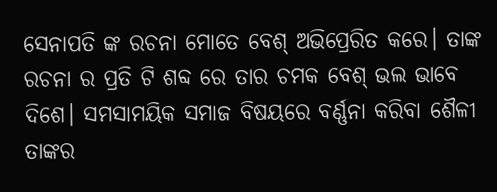ସେନାପତି ଙ୍କ ରଚନା ମୋତେ ବେଶ୍ ଅଭିପ୍ରେରିତ କରେ। ତାଙ୍କ ରଚନା ର ପ୍ରତି ଟି ଶବ୍ଦ ରେ ତାର ଚମକ ବେଶ୍ ଭଲ ଭାବେ ଦିଶେ। ସମସାମୟିକ ସମାଜ ବିଷୟରେ ବର୍ଣ୍ଣନା କରିବା ଶୈଳୀ ତାଙ୍କର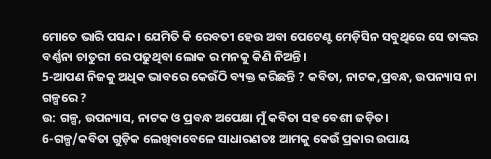ମୋତେ ଭାରି ପସନ୍ଦ। ଯେମିତି କି ରେବତୀ ହେଉ ଅବା ପେଟେଣ୍ଟ ମେଡ଼ିସିନ ସବୁଥିରେ ସେ ତାଙ୍କର ବର୍ଣ୍ଣନା ଚାତୁରୀ ରେ ପଢୁଥିବା ଲୋକ ର ମନକୁ କିଣି ନିଅନ୍ତି।
5-ଆପଣ ନିଜକୁ ଅଧିକ ଭାବରେ କେଉଁଠି ବ୍ୟକ୍ତ କରିଛନ୍ତି ? କବିତା, ନାଟକ,ପ୍ରବନ୍ଧ, ଉପନ୍ୟାସ ନା ଗଳ୍ପରେ ?
ଉ: ଗଳ୍ପ, ଉପନ୍ୟାସ, ନାଟକ ଓ ପ୍ରବନ୍ଧ ଅପେକ୍ଷା ମୁଁ କବିତା ସହ ବେଶୀ ଜଡ଼ିତ।
6-ଗଳ୍ପ/କବିତା ଗୁଡ଼ିକ ଲେଖିବାବେଳେ ସାଧାରଣତଃ ଆମକୁ କେଉଁ ପ୍ରକାର ଉପାୟ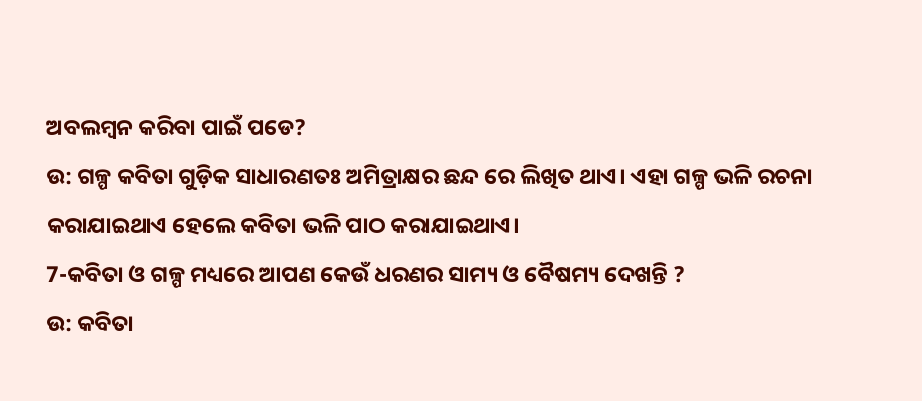ଅବଲମ୍ବନ କରିବା ପାଇଁ ପଡେ?
ଉ: ଗଳ୍ପ କବିତା ଗୁଡ଼ିକ ସାଧାରଣତଃ ଅମିତ୍ରାକ୍ଷର ଛନ୍ଦ ରେ ଲିଖିତ ଥାଏ। ଏହା ଗଳ୍ପ ଭଳି ରଚନା କରାଯାଇଥାଏ ହେଲେ କବିତା ଭଳି ପାଠ କରାଯାଇଥାଏ।
7-କବିତା ଓ ଗଳ୍ପ ମଧ୍ୟରେ ଆପଣ କେଉଁ ଧରଣର ସାମ୍ୟ ଓ ବୈଷମ୍ୟ ଦେଖନ୍ତି ?
ଉ: କବିତା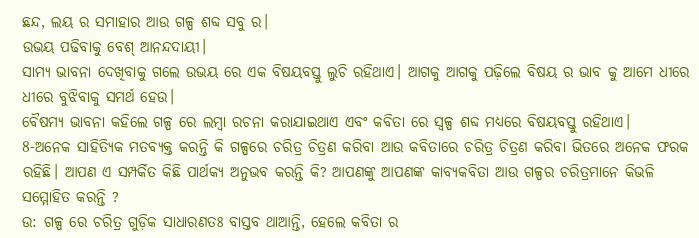ଛନ୍ଦ, ଲୟ ର ସମାହାର ଆଉ ଗଳ୍ପ ଶବ୍ଦ ସବୁ ର।
ଉଭୟ ପଢିବାକୁ ବେଶ୍ ଆନନ୍ଦଦାୟୀ।
ସାମ୍ୟ ଭାବନା ଦେଖିବାକୁ ଗଲେ ଉଭୟ ରେ ଏକ ବିଷୟବସ୍ତୁ ଲୁଚି ରହିଥାଏ। ଆଗକୁ ଆଗକୁ ପଢ଼ିଲେ ବିଷୟ ର ଭାବ କୁ ଆମେ ଧୀରେ ଧୀରେ ବୁଝିବାକୁ ସମର୍ଥ ହେଉ।
ବୈଷମ୍ୟ ଭାବନା କହିଲେ ଗଳ୍ପ ରେ ଲମ୍ବା ରଚନା କରାଯାଇଥାଏ ଏବଂ କବିତା ରେ ସ୍ୱଳ୍ପ ଶବ୍ଦ ମଧ୍ୟରେ ବିଷୟବସ୍ତୁ ରହିଥାଏ।
8-ଅନେକ ସାହିତ୍ୟିକ ମତବ୍ୟକ୍ତ କରନ୍ତି କି ଗଳ୍ପରେ ଚରିତ୍ର ଚିତ୍ରଣ କରିବା ଆଉ କବିତାରେ ଚରିତ୍ର ଚିତ୍ରଣ କରିବା ଭିତରେ ଅନେକ ଫରକ ରହିଛି। ଆପଣ ଏ ସମ୍ପର୍କିତ କିଛି ପାର୍ଥକ୍ୟ ଅନୁଭବ କରନ୍ତି କି? ଆପଣଙ୍କୁ ଆପଣଙ୍କ କାବ୍ୟକବିତା ଆଉ ଗଳ୍ପର ଚରିତ୍ରମାନେ କିଭଳି ସମ୍ମୋହିତ କରନ୍ତି ?
ଉ: ଗଳ୍ପ ରେ ଚରିତ୍ର ଗୁଡ଼ିକ ସାଧାରଣତଃ ବାସ୍ତବ ଥାଆନ୍ତି, ହେଲେ କବିତା ର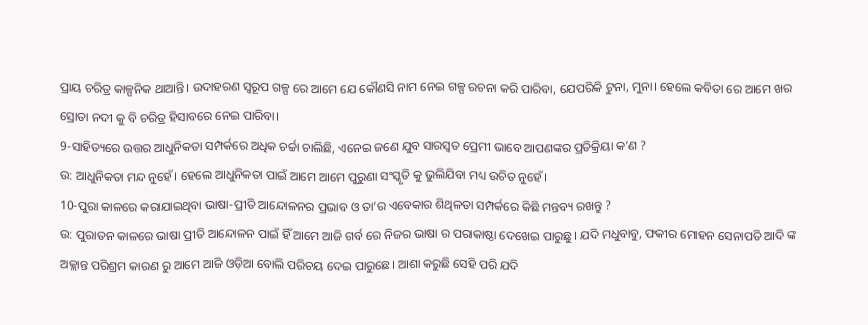ପ୍ରାୟ ଚରିତ୍ର କାଳ୍ପନିକ ଥାଆନ୍ତି। ଉଦାହରଣ ସ୍ୱରୂପ ଗଳ୍ପ ରେ ଆମେ ଯେ କୌଣସି ନାମ ନେଇ ଗଳ୍ପ ରଚନା କରି ପାରିବା, ଯେପରିକି ଟୁନା, ମୁନା। ହେଲେ କବିତା ରେ ଆମେ ଖର ସ୍ରୋତା ନଦୀ କୁ ବି ଚରିତ୍ର ହିସାବରେ ନେଇ ପାରିବା।
9-ସାହିତ୍ୟରେ ଉତ୍ତର ଆଧୁନିକତା ସମ୍ପର୍କରେ ଅଧିକ ଚର୍ଚ୍ଚା ଚାଲିଛି, ଏନେଇ ଜଣେ ଯୁବ ସାରସ୍ୱତ ପ୍ରେମୀ ଭାବେ ଆପଣଙ୍କର ପ୍ରତିକ୍ରିୟା କ’ଣ ?
ଉ: ଆଧୁନିକତା ମନ୍ଦ ନୁହେଁ। ହେଲେ ଆଧୁନିକତା ପାଇଁ ଆମେ ଆମେ ପୁରୁଣା ସଂସ୍କୃତି କୁ ଭୁଲିଯିବା ମଧ୍ୟ ଉଚିତ ନୁହେଁ।
10-ପୁରା କାଳରେ କରାଯାଇଥିବା ଭାଷା-ପ୍ରୀତି ଆନ୍ଦୋଳନର ପ୍ରଭାବ ଓ ତା’ର ଏବେକାର ଶିଥିଳତା ସମ୍ପର୍କରେ କିଛି ମନ୍ତବ୍ୟ ରଖନ୍ତୁ ?
ଉ: ପୁରାତନ କାଳରେ ଭାଷା ପ୍ରୀତି ଆନ୍ଦୋଳନ ପାଇଁ ହିଁ ଆମେ ଆଜି ଗର୍ବ ରେ ନିଜର ଭାଷା ର ପରାକାଷ୍ଠା ଦେଖେଇ ପାରୁଛୁ। ଯଦି ମଧୁବାବୁ, ଫକୀର ମୋହନ ସେନାପତି ଆଦି ଙ୍କ ଅକ୍ଲାନ୍ତ ପରିଶ୍ରମ କାରଣ ରୁ ଆମେ ଆଜି ଓଡ଼ିଆ ବୋଲି ପରିଚୟ ଦେଇ ପାରୁଛେ। ଆଶା କରୁଛି ସେହି ପରି ଯଦି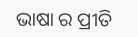ଭାଷା ର ପ୍ରୀତି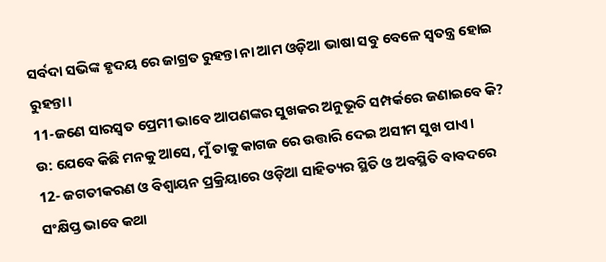ସର୍ବଦା ସଭିଙ୍କ ହୃଦୟ ରେ ଜାଗ୍ରତ ରୁହନ୍ତା ନା ଆମ ଓଡ଼ିଆ ଭାଷା ସବୁ ବେଳେ ସ୍ଵତନ୍ତ୍ର ହୋଇ ରୁହନ୍ତା।
11-ଜଣେ ସାରସ୍ୱତ ପ୍ରେମୀ ଭାବେ ଆପଣଙ୍କର ସୁଖକର ଅନୁଭୂତି ସମ୍ପର୍କରେ ଜଣାଇବେ କି?
ଉ: ଯେବେ କିଛି ମନକୁ ଆସେ, ମୁଁ ତାକୁ କାଗଜ ରେ ଉତ୍ତାରି ଦେଇ ଅସୀମ ସୁଖ ପାଏ।
12- ଜଗତୀକରଣ ଓ ବିଶ୍ବାୟନ ପ୍ରକ୍ରିୟାରେ ଓଡ଼ିଆ ସାହିତ୍ୟର ସ୍ଥିତି ଓ ଅବସ୍ଥିତି ବାବଦରେ ସଂକ୍ଷିପ୍ତ ଭାବେ କଥା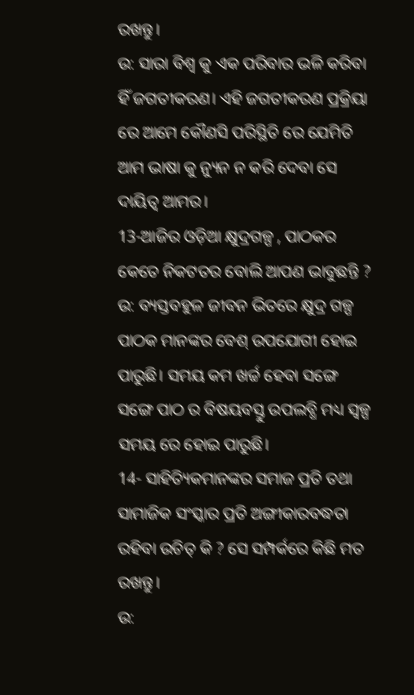ରଖନ୍ତୁ।
ଉ: ସାରା ବିଶ୍ବ କୁ ଏକ ପରିବାର ଭଳି କରିବା ହିଁ ଜଗତୀକରଣ। ଏହି ଜଗତୀକରଣ ପ୍ରକ୍ରିୟା ରେ ଆମେ କୌଣସି ପରିସ୍ଥିତି ରେ ଯେମିତି ଆମ ଭାଷା କୁ ନ୍ୟୁନ ନ କରି ଦେବା ସେ ଦାୟିତ୍ଵ ଆମର।
13-ଆଜିର ଓଡ଼ିଆ କ୍ଷୁଦ୍ରଗଳ୍ପ , ପାଠକର କେତେ ନିକଟତର ବୋଲି ଆପଣ ଭାବୁଛନ୍ତି ?
ଉ: ବ୍ୟସ୍ତବହୁଳ ଜୀବନ ଭିତରେ କ୍ଷୁଦ୍ର ଗଳ୍ପ ପାଠକ ମାନଙ୍କର ବେଶ୍ ଉପଯୋଗୀ ହୋଇ ପାରୁଛି। ସମୟ କମ ଖର୍ଚ୍ଚ ହେବା ସଙ୍ଗେ ସଙ୍ଗେ ପାଠ ର ବିଷୟବସ୍ତୁ ଉପଲବ୍ଧି ମଧ୍ୟ ସ୍ୱଳ୍ପ ସମୟ ରେ ହୋଇ ପାରୁଛି।
14- ସାହିତ୍ୟିକମାନଙ୍କର ସମାଜ ପ୍ରତି ତଥା ସାମାଜିକ ସଂସ୍କାର ପ୍ରତି ଅଙ୍ଗୀକାରବଦ୍ଧତା ରହିବା ଉଚିତ୍ କି ? ସେ ସମ୍ପର୍କରେ କିଛି ମତ ରଖନ୍ତୁ।
ଉ: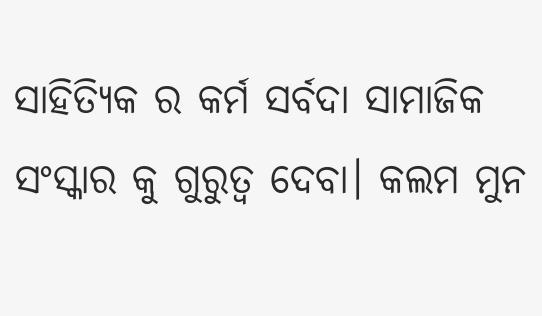ସାହିତ୍ୟିକ ର କର୍ମ ସର୍ବଦା ସାମାଜିକ ସଂସ୍କାର କୁ ଗୁରୁତ୍ଵ ଦେବା। କଲମ ମୁନ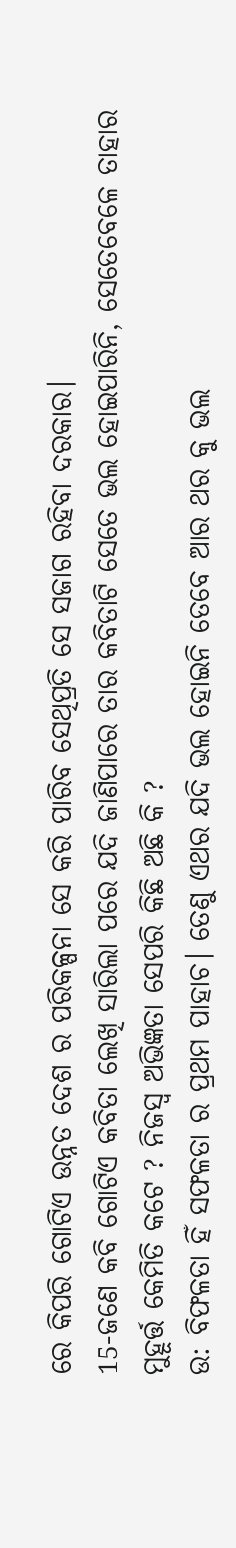ରେ କିପରି ଗୋଟିଏ ଉନ୍ନତ ଦେଶ ର ପରିକଳ୍ପନା ସେ କରି ପାରିବ ସେଥିପ୍ରତି ସେ ସଜାଗ ରହିବା ଦରକାର।
15-ଜଣେ କବି ଗୋଟିଏ କବିତା ଲେଖି ସାରିଲା ପରେ ଯଦି ଜାଣିପାରେ ତାର କବିତାଟି ସେତେ ଭଲ ହୋଇପାରିନି, ସେତେବେଳେ ତାହାର ମୁହୂର୍ତ୍ତ କେମିତି କଟେ ? ନିଜସ୍ବ ଅଭିଜ୍ଞତା ସେପରି କିଛି ଅଛି କି ?
ଉ: ବିଫଳତା ହିଁ ସଫଳତା ର ପ୍ରଥମ ପାହାଚ। ତେଣୁ ଏଥର ଯଦି ଭଲ ହୋଇନି ତେବେ ଆର ଥର କୁ ଭଲ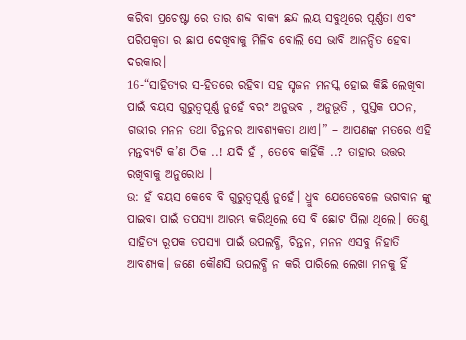କରିବା ପ୍ରଚେଷ୍ଟା ରେ ତାର ଶବ୍ଦ ବାକ୍ୟ ଛନ୍ଦ ଲୟ ସବୁଥିରେ ପୂର୍ଣ୍ଣତା ଏବଂ ପରିପକ୍ୱତା ର ଛାପ ଦେଖିବାକୁ ମିଳିବ ବୋଲି ସେ ଭାବି ଆନନ୍ଦିତ ହେବା ଦରକାର।
16-“ସାହିତ୍ୟର ସ-ହିତରେ ରହିବା ସହ ସୃଜନ ମନସ୍କ ହୋଇ କିଛି ଲେଖିବା ପାଇଁ ବୟସ ଗୁରୁତ୍ୱପୂର୍ଣ୍ଣ ନୁହେଁ ବରଂ ଅନୁଭବ , ଅନୁଭୂତି , ପୁସ୍ତକ ପଠନ, ଗଭୀର ମନନ ତଥା ଚିନ୍ତନର ଆବଶ୍ୟକତା ଥାଏ।” – ଆପଣଙ୍କ ମତରେ ଏହି ମନ୍ତବ୍ୟଟି କ’ଣ ଠିକ ..! ଯଦି ହଁ , ତେବେ କାହିଁକି ..? ତାହାର ଉତ୍ତର ରଖିବାକୁ ଅନୁରୋଧ ।
ଉ: ହଁ ବୟସ କେବେ ବି ଗୁରୁତ୍ୱପୂର୍ଣ୍ଣ ନୁହେଁ। ଧ୍ରୁବ ଯେତେବେଳେ ଭଗବାନ ଙ୍କୁ ପାଇବା ପାଇଁ ତପସ୍ୟା ଆରମ୍ଭ କରିଥିଲେ ସେ ବି ଛୋଟ ପିଲା ଥିଲେ। ତେଣୁ ସାହିତ୍ୟ ରୂପକ ତପସ୍ୟା ପାଇଁ ଉପଲବ୍ଧି, ଚିନ୍ତନ, ମନନ ଏସବୁ ନିହାତି ଆବଶ୍ୟକ। ଜଣେ କୌଣସି ଉପଲବ୍ଧି ନ କରି ପାରିଲେ ଲେଖା ମନକୁ ହିଁ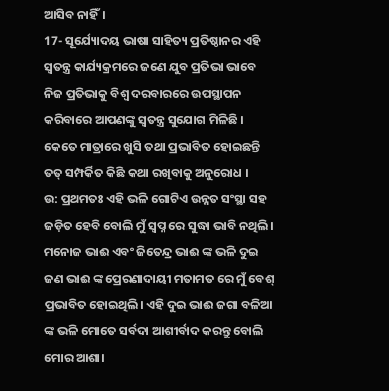ଆସିବ ନାହିଁ।
17- ସୂର୍ଯ୍ୟୋଦୟ ଭାଷା ସାହିତ୍ୟ ପ୍ରତିଷ୍ଠାନର ଏହି ସ୍ୱତନ୍ତ୍ର କାର୍ଯ୍ୟକ୍ରମରେ ଜଣେ ଯୁବ ପ୍ରତିଭା ଭାବେ ନିଜ ପ୍ରତିଭାକୁ ବିଶ୍ୱ ଦରବାରରେ ଉପସ୍ଥାପନ କରିବାରେ ଆପଣଙ୍କୁ ସ୍ୱତନ୍ତ୍ର ସୁଯୋଗ ମିଳିଛି । କେତେ ମାତ୍ରାରେ ଖୁସି ତଥା ପ୍ରଭାବିତ ହୋଇଛନ୍ତି ତତ୍ ସମ୍ପର୍କିତ କିଛି କଥା ରଖିବାକୁ ଅନୁରୋଧ ।
ଉ: ପ୍ରଥମତଃ ଏହି ଭଳି ଗୋଟିଏ ଉନ୍ନତ ସଂସ୍ଥା ସହ ଜଡ଼ିତ ହେବି ବୋଲି ମୁଁ ସ୍ବପ୍ନ ରେ ସୁଦ୍ଧା ଭାବି ନଥିଲି। ମନୋଜ ଭାଈ ଏବଂ ଜିତେନ୍ଦ୍ର ଭାଈ ଙ୍କ ଭଳି ଦୁଇ ଜଣ ଭାଈ ଙ୍କ ପ୍ରେରଣାଦାୟୀ ମତାମତ ରେ ମୁଁ ବେଶ୍ ପ୍ରଭାବିତ ହୋଇଥିଲି। ଏହି ଦୁଇ ଭାଈ ଜଗା ବଳିଆ ଙ୍କ ଭଳି ମୋତେ ସର୍ବଦା ଆଶୀର୍ବାଦ କରନ୍ତୁ ବୋଲି ମୋର ଆଶା।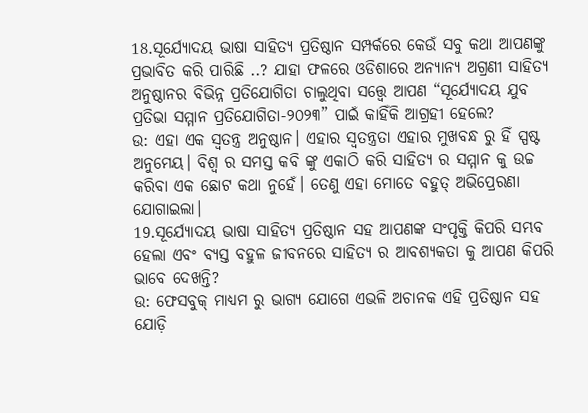18.ସୂର୍ଯ୍ୟୋଦୟ ଭାଷା ସାହିତ୍ୟ ପ୍ରତିଷ୍ଠାନ ସମ୍ପର୍କରେ କେଉଁ ସବୁ କଥା ଆପଣଙ୍କୁ ପ୍ରଭାବିତ କରି ପାରିଛି ..? ଯାହା ଫଳରେ ଓଡିଶାରେ ଅନ୍ୟାନ୍ୟ ଅଗ୍ରଣୀ ସାହିତ୍ୟ ଅନୁଷ୍ଠାନର ବିଭିନ୍ନ ପ୍ରତିଯୋଗିତା ଚାଲୁଥିବା ସତ୍ତ୍ୱେ ଆପଣ “ସୂର୍ଯ୍ୟୋଦୟ ଯୁବ ପ୍ରତିଭା ସମ୍ମାନ ପ୍ରତିଯୋଗିତା-୨୦୨୩” ପାଇଁ କାହିଁକି ଆଗ୍ରହୀ ହେଲେ?
ଉ: ଏହା ଏକ ସ୍ବତନ୍ତ୍ର ଅନୁଷ୍ଠାନ। ଏହାର ସ୍ୱତନ୍ତ୍ରତା ଏହାର ମୁଖବନ୍ଧ ରୁ ହିଁ ସ୍ପଷ୍ଟ ଅନୁମେୟ। ବିଶ୍ଵ ର ସମସ୍ତ କବି ଙ୍କୁ ଏକାଠି କରି ସାହିତ୍ୟ ର ସମ୍ମାନ କୁ ଉଚ୍ଚ କରିବା ଏକ ଛୋଟ କଥା ନୁହେଁ। ତେଣୁ ଏହା ମୋତେ ବହୁତ୍ ଅଭିପ୍ରେରଣା ଯୋଗାଇଲା।
19.ସୂର୍ଯ୍ୟୋଦୟ ଭାଷା ସାହିତ୍ୟ ପ୍ରତିଷ୍ଠାନ ସହ ଆପଣଙ୍କ ସଂପୃକ୍ତି କିପରି ସମ୍ଭବ ହେଲା ଏବଂ ବ୍ୟସ୍ତ ବହୁଳ ଜୀବନରେ ସାହିତ୍ୟ ର ଆବଶ୍ୟକତା କୁ ଆପଣ କିପରି ଭାବେ ଦେଖନ୍ତି?
ଉ: ଫେସବୁକ୍ ମାଧ୍ୟମ ରୁ ଭାଗ୍ୟ ଯୋଗେ ଏଭଳି ଅଚାନକ ଏହି ପ୍ରତିଷ୍ଠାନ ସହ ଯୋଡ଼ି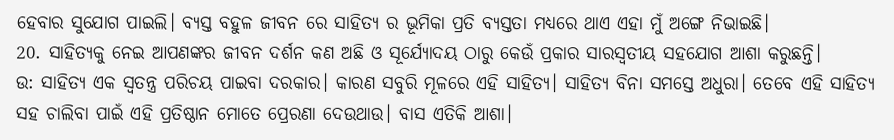ହେବାର ସୁଯୋଗ ପାଇଲି। ବ୍ୟସ୍ତ ବହୁଳ ଜୀବନ ରେ ସାହିତ୍ୟ ର ଭୂମିକା ପ୍ରତି ବ୍ୟସ୍ତତା ମଧ୍ୟରେ ଥାଏ ଏହା ମୁଁ ଅଙ୍ଗେ ନିଭାଇଛି।
20. ସାହିତ୍ୟକୁ ନେଇ ଆପଣଙ୍କର ଜୀବନ ଦର୍ଶନ କଣ ଅଛି ଓ ସୂର୍ଯ୍ୟୋଦୟ ଠାରୁ କେଉଁ ପ୍ରକାର ସାରସ୍ବତୀୟ ସହଯୋଗ ଆଶା କରୁଛନ୍ତି।
ଉ: ସାହିତ୍ୟ ଏକ ସ୍ବତନ୍ତ୍ର ପରିଚୟ ପାଇବା ଦରକାର। କାରଣ ସବୁରି ମୂଳରେ ଏହି ସାହିତ୍ୟ। ସାହିତ୍ୟ ବିନା ସମସ୍ତେ ଅଧୁରା। ତେବେ ଏହି ସାହିତ୍ୟ ସହ ଚାଲିବା ପାଇଁ ଏହି ପ୍ରତିଷ୍ଠାନ ମୋତେ ପ୍ରେରଣା ଦେଉଥାଉ। ବାସ ଏତିକି ଆଶା।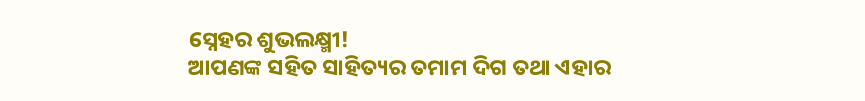ସ୍ନେହର ଶୁଭଲକ୍ଷ୍ମୀ!
ଆପଣଙ୍କ ସହିତ ସାହିତ୍ୟର ତମାମ ଦିଗ ତଥା ଏହାର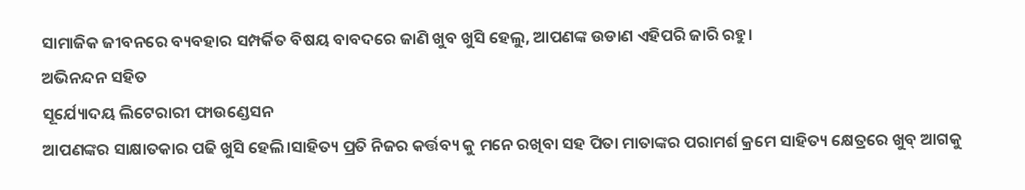ସାମାଜିକ ଜୀବନରେ ବ୍ୟବହାର ସମ୍ପର୍କିତ ବିଷୟ ବାବଦରେ ଜାଣି ଖୁବ ଖୁସି ହେଲୁ, ଆପଣଙ୍କ ଉଡାଣ ଏହିପରି ଜାରି ରହୁ।
ଅଭିନନ୍ଦନ ସହିତ
ସୂର୍ଯ୍ୟୋଦୟ ଲିଟେରାରୀ ଫାଉଣ୍ଡେସନ
ଆପଣଙ୍କର ସାକ୍ଷାତକାର ପଢି ଖୁସି ହେଲି।ସାହିତ୍ୟ ପ୍ରତି ନିଜର କର୍ତ୍ତବ୍ୟ କୁ ମନେ ରଖିବା ସହ ପିତା ମାତାଙ୍କର ପରାମର୍ଶ କ୍ରମେ ସାହିତ୍ୟ କ୍ଷେତ୍ରରେ ଖୁବ୍ ଆଗକୁ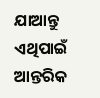ଯାଆନ୍ତୁ ଏଥିପାଇଁ ଆନ୍ତରିକ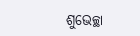ଶୁଭେଚ୍ଛା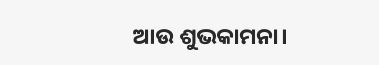ଆଉ ଶୁଭକାମନା।